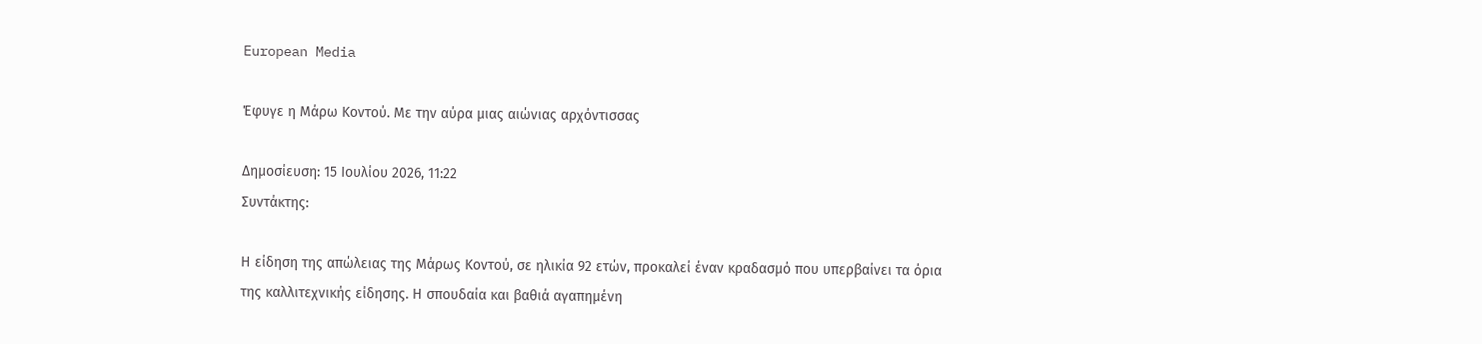European Media

Έφυγε η Μάρω Κοντού. Με την αύρα μιας αιώνιας αρχόντισσας

Δημοσίευση: 15 Ιουλίου 2026, 11:22
Συντάκτης:

Η είδηση της απώλειας της Μάρως Κοντού, σε ηλικία 92 ετών, προκαλεί έναν κραδασμό που υπερβαίνει τα όρια της καλλιτεχνικής είδησης. Η σπουδαία και βαθιά αγαπημένη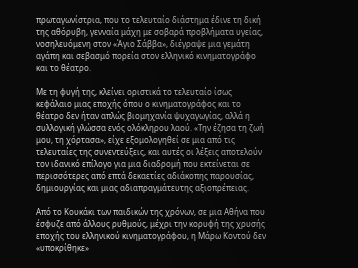πρωταγωνίστρια, που το τελευταίο διάστημα έδινε τη δική της αθόρυβη, γενναία μάχη με σοβαρά προβλήματα υγείας, νοσηλευόμενη στον «Άγιο Σάββα», διέγραψε μια γεμάτη αγάπη και σεβασμό πορεία στον ελληνικό κινηματογράφο και το θέατρο.

Με τη φυγή της, κλείνει οριστικά το τελευταίο ίσως κεφάλαιο μιας εποχής όπου ο κινηματογράφος και το θέατρο δεν ήταν απλώς βιομηχανία ψυχαγωγίας, αλλά η συλλογική γλώσσα ενός ολόκληρου λαού. «Την έζησα τη ζωή μου, τη χόρτασα», είχε εξομολογηθεί σε μια από τις τελευταίες της συνεντεύξεις, και αυτές οι λέξεις αποτελούν τον ιδανικό επίλογο για μια διαδρομή που εκτείνεται σε περισσότερες από επτά δεκαετίες αδιάκοπης παρουσίας, δημιουργίας και μιας αδιαπραγμάτευτης αξιοπρέπειας.

Από το Κουκάκι των παιδικών της χρόνων, σε μια Αθήνα που έσφυζε από άλλους ρυθμούς, μέχρι την κορυφή της χρυσής εποχής του ελληνικού κινηματογράφου, η Μάρω Κοντού δεν «υποκρίθηκε»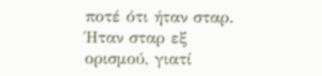ποτέ ότι ήταν σταρ. Ήταν σταρ εξ ορισμού, γιατί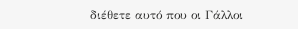διέθετε αυτό που οι Γάλλοι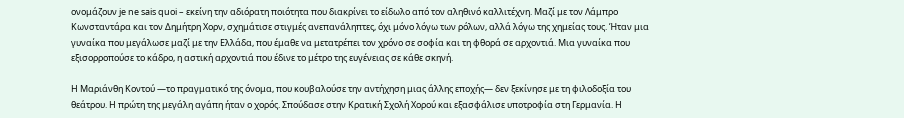ονομάζουν je ne sais quoi – εκείνη την αδιόρατη ποιότητα που διακρίνει το είδωλο από τον αληθινό καλλιτέχνη. Μαζί με τον Λάμπρο Κωνσταντάρα και τον Δημήτρη Χορν, σχημάτισε στιγμές ανεπανάληπτες, όχι μόνο λόγω των ρόλων, αλλά λόγω της χημείας τους. Ήταν μια γυναίκα που μεγάλωσε μαζί με την Ελλάδα, που έμαθε να μετατρέπει τον χρόνο σε σοφία και τη φθορά σε αρχοντιά. Μια γυναίκα που εξισορροπούσε το κάδρο, η αστική αρχοντιά που έδινε το μέτρο της ευγένειας σε κάθε σκηνή.

Η Μαριάνθη Κοντού —το πραγματικό της όνομα, που κουβαλούσε την αντήχηση μιας άλλης εποχής— δεν ξεκίνησε με τη φιλοδοξία του θεάτρου. Η πρώτη της μεγάλη αγάπη ήταν ο χορός. Σπούδασε στην Κρατική Σχολή Χορού και εξασφάλισε υποτροφία στη Γερμανία. Η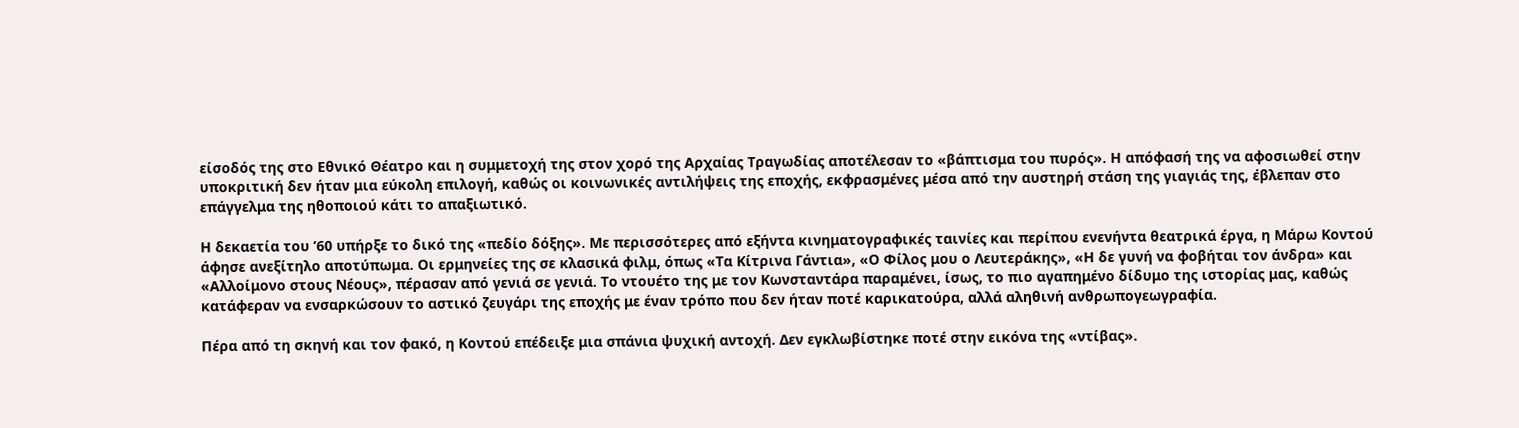είσοδός της στο Εθνικό Θέατρο και η συμμετοχή της στον χορό της Αρχαίας Τραγωδίας αποτέλεσαν το «βάπτισμα του πυρός». Η απόφασή της να αφοσιωθεί στην υποκριτική δεν ήταν μια εύκολη επιλογή, καθώς οι κοινωνικές αντιλήψεις της εποχής, εκφρασμένες μέσα από την αυστηρή στάση της γιαγιάς της, έβλεπαν στο επάγγελμα της ηθοποιού κάτι το απαξιωτικό.

Η δεκαετία του ’60 υπήρξε το δικό της «πεδίο δόξης». Με περισσότερες από εξήντα κινηματογραφικές ταινίες και περίπου ενενήντα θεατρικά έργα, η Μάρω Κοντού άφησε ανεξίτηλο αποτύπωμα. Οι ερμηνείες της σε κλασικά φιλμ, όπως «Τα Κίτρινα Γάντια», «Ο Φίλος μου ο Λευτεράκης», «Η δε γυνή να φοβήται τον άνδρα» και «Αλλοίμονο στους Νέους», πέρασαν από γενιά σε γενιά. Το ντουέτο της με τον Κωνσταντάρα παραμένει, ίσως, το πιο αγαπημένο δίδυμο της ιστορίας μας, καθώς κατάφεραν να ενσαρκώσουν το αστικό ζευγάρι της εποχής με έναν τρόπο που δεν ήταν ποτέ καρικατούρα, αλλά αληθινή ανθρωπογεωγραφία.

Πέρα από τη σκηνή και τον φακό, η Κοντού επέδειξε μια σπάνια ψυχική αντοχή. Δεν εγκλωβίστηκε ποτέ στην εικόνα της «ντίβας».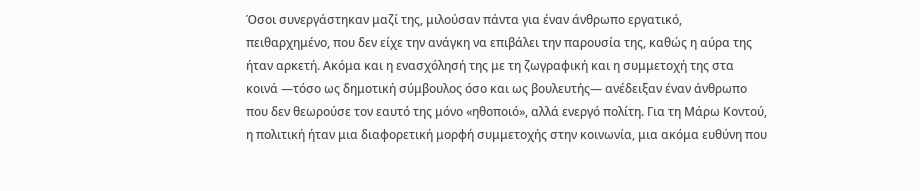Όσοι συνεργάστηκαν μαζί της, μιλούσαν πάντα για έναν άνθρωπο εργατικό, πειθαρχημένο, που δεν είχε την ανάγκη να επιβάλει την παρουσία της, καθώς η αύρα της ήταν αρκετή. Ακόμα και η ενασχόλησή της με τη ζωγραφική και η συμμετοχή της στα κοινά —τόσο ως δημοτική σύμβουλος όσο και ως βουλευτής— ανέδειξαν έναν άνθρωπο που δεν θεωρούσε τον εαυτό της μόνο «ηθοποιό», αλλά ενεργό πολίτη. Για τη Μάρω Κοντού, η πολιτική ήταν μια διαφορετική μορφή συμμετοχής στην κοινωνία, μια ακόμα ευθύνη που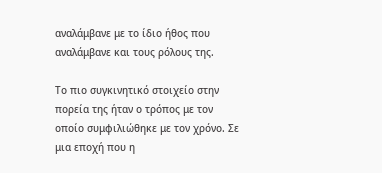αναλάμβανε με το ίδιο ήθος που αναλάμβανε και τους ρόλους της.

Το πιο συγκινητικό στοιχείο στην πορεία της ήταν ο τρόπος με τον οποίο συμφιλιώθηκε με τον χρόνο. Σε μια εποχή που η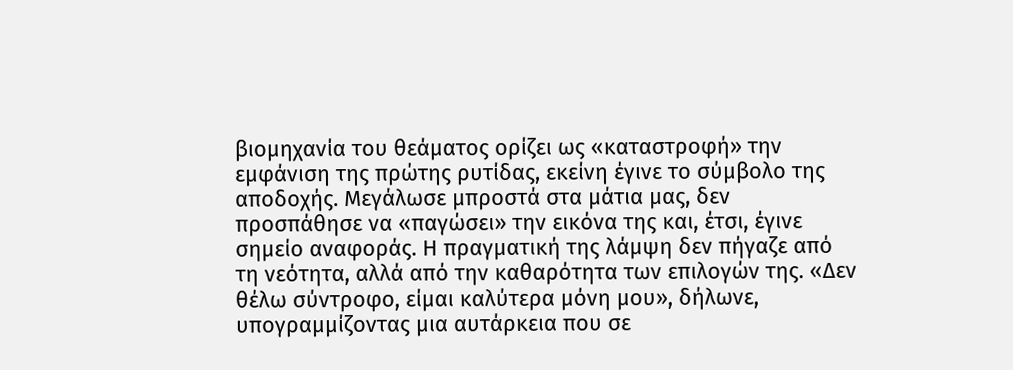βιομηχανία του θεάματος ορίζει ως «καταστροφή» την εμφάνιση της πρώτης ρυτίδας, εκείνη έγινε το σύμβολο της αποδοχής. Μεγάλωσε μπροστά στα μάτια μας, δεν προσπάθησε να «παγώσει» την εικόνα της και, έτσι, έγινε σημείο αναφοράς. Η πραγματική της λάμψη δεν πήγαζε από τη νεότητα, αλλά από την καθαρότητα των επιλογών της. «Δεν θέλω σύντροφο, είμαι καλύτερα μόνη μου», δήλωνε, υπογραμμίζοντας μια αυτάρκεια που σε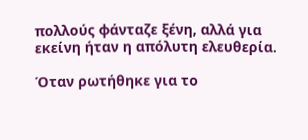πολλούς φάνταζε ξένη, αλλά για εκείνη ήταν η απόλυτη ελευθερία.

Όταν ρωτήθηκε για το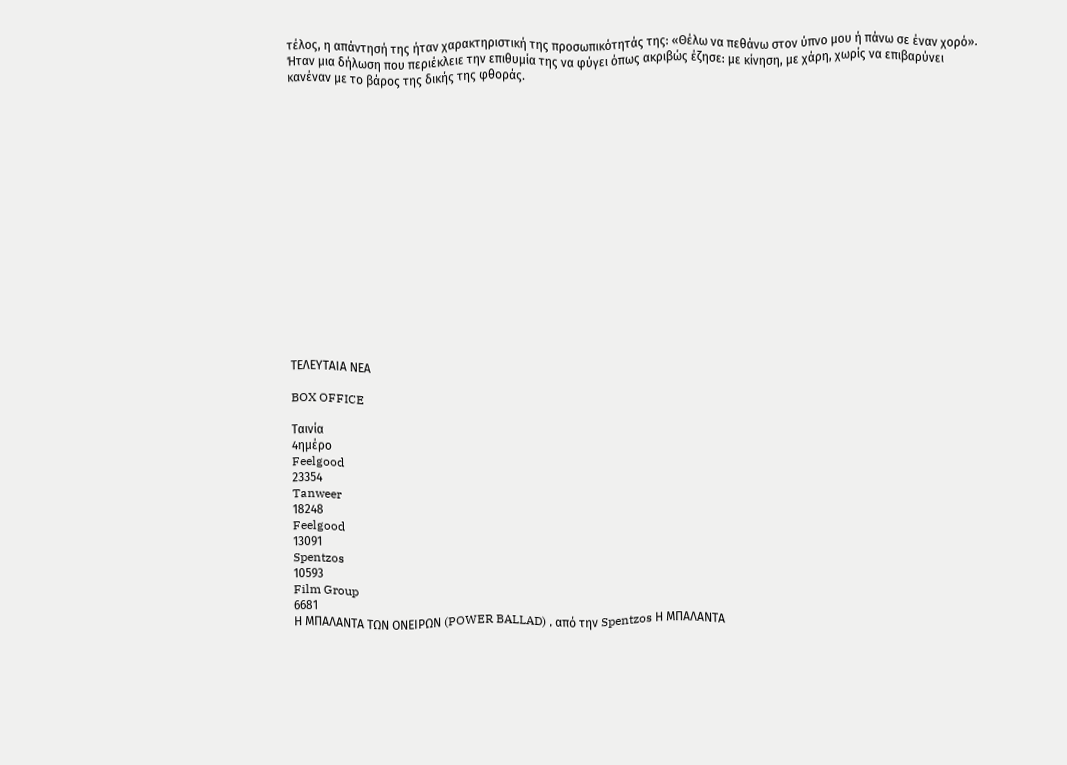τέλος, η απάντησή της ήταν χαρακτηριστική της προσωπικότητάς της: «Θέλω να πεθάνω στον ύπνο μου ή πάνω σε έναν χορό». Ήταν μια δήλωση που περιέκλειε την επιθυμία της να φύγει όπως ακριβώς έζησε: με κίνηση, με χάρη, χωρίς να επιβαρύνει κανέναν με το βάρος της δικής της φθοράς.

















ΤΕΛΕΥΤΑΙΑ ΝΕΑ

BOX OFFICE

Ταινία
4ημέρο
Feelgood
23354
Tanweer
18248
Feelgood
13091
Spentzos
10593
Film Group
6681
Η ΜΠΑΛΑΝΤΑ ΤΩΝ ΟΝΕΙΡΩΝ (POWER BALLAD) , από την Spentzos Η ΜΠΑΛΑΝΤΑ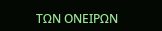ΤΩΝ ΟΝΕΙΡΩΝ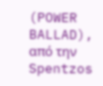(POWER BALLAD), από την Spentzos